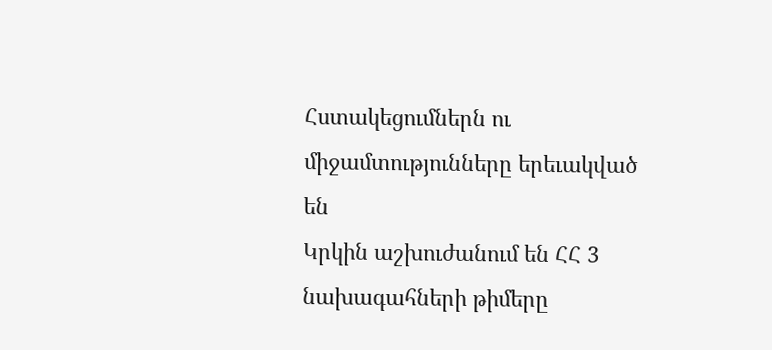Հստակեցումներն ու միջամտությունները երեւակված են
Կրկին աշխուժանում են ՀՀ 3 նախագահների թիմերը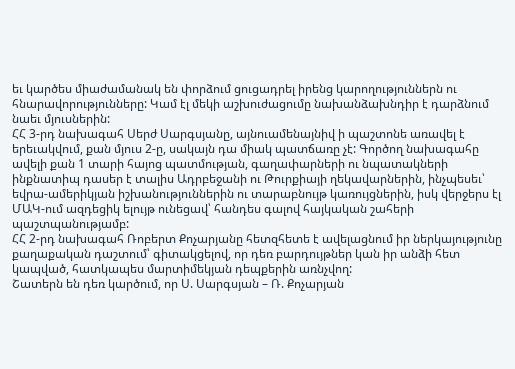եւ կարծես միաժամանակ են փորձում ցուցադրել իրենց կարողություններն ու հնարավորությունները: Կամ էլ մեկի աշխուժացումը նախանձախնդիր է դարձնում նաեւ մյուսներին:
ՀՀ 3-րդ նախագահ Սերժ Սարգսյանը, այնուամենայնիվ ի պաշտոնե առավել է երեւակվում, քան մյուս 2-ը, սակայն դա միակ պատճառը չէ: Գործող նախագահը ավելի քան 1 տարի հայոց պատմության, գաղափարների ու նպատակների ինքնատիպ դասեր է տալիս Ադրբեջանի ու Թուրքիայի ղեկավարներին, ինչպեսեւ՝ եվրա-ամերիկյան իշխանություններին ու տարաբնույթ կառույցներին, իսկ վերջերս էլ ՄԱԿ-ում ազդեցիկ ելույթ ունեցավ՝ հանդես գալով հայկական շահերի պաշտպանությամբ:
ՀՀ 2-րդ նախագահ Ռոբերտ Քոչարյանը հետզհետե է ավելացնում իր ներկայությունը քաղաքական դաշտում՝ գիտակցելով, որ դեռ բարդույթներ կան իր անձի հետ կապված, հատկապես մարտիմեկյան դեպքերին առնչվող:
Շատերն են դեռ կարծում, որ Ս. Սարգսյան – Ռ. Քոչարյան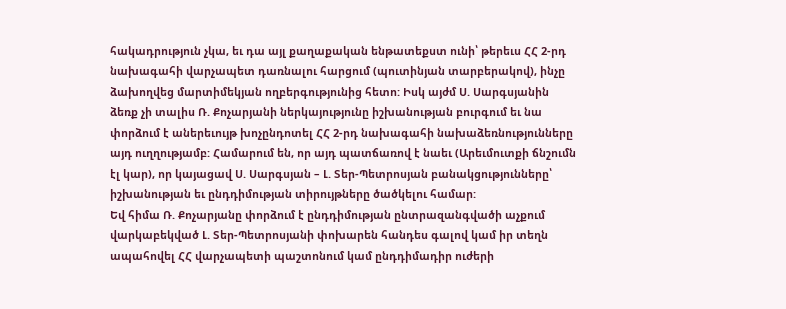հակադրություն չկա, եւ դա այլ քաղաքական ենթատեքստ ունի՝ թերեւս ՀՀ 2-րդ նախագահի վարչապետ դառնալու հարցում (պուտինյան տարբերակով), ինչը ձախողվեց մարտիմեկյան ողբերգությունից հետո: Իսկ այժմ Ս. Սարգսյանին ձեռք չի տալիս Ռ. Քոչարյանի ներկայությունը իշխանության բուրգում եւ նա փորձում է աներեւույթ խոչընդոտել ՀՀ 2-րդ նախագահի նախաձեռնությունները այդ ուղղությամբ: Համարում են, որ այդ պատճառով է նաեւ (Արեւմուտքի ճնշումն էլ կար), որ կայացավ Ս. Սարգսյան – Լ. Տեր-Պետրոսյան բանակցությունները՝ իշխանության եւ ընդդիմության տիրույթները ծածկելու համար:
Եվ հիմա Ռ. Քոչարյանը փորձում է ընդդիմության ընտրազանգվածի աչքում վարկաբեկված Լ. Տեր-Պետրոսյանի փոխարեն հանդես գալով կամ իր տեղն ապահովել ՀՀ վարչապետի պաշտոնում կամ ընդդիմադիր ուժերի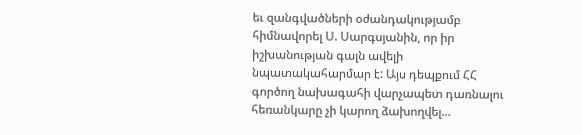եւ զանգվածների օժանդակությամբ հիմնավորել Ս. Սարգսյանին, որ իր իշխանության գալն ավելի նպատակահարմար է: Այս դեպքում ՀՀ գործող նախագահի վարչապետ դառնալու հեռանկարը չի կարող ձախողվել…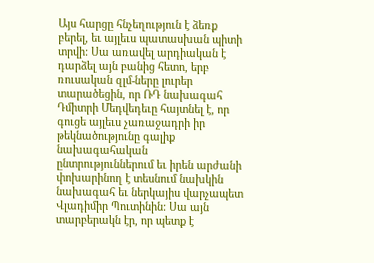Այս հարցը հնչեղություն է ձեռք բերել, եւ այլեւս պատասխան պիտի տրվի: Սա առավել արդիական է դարձել այն բանից հետո, երբ ռուսական զլմ-ները լուրեր տարածեցին, որ ՌԴ նախագահ Դմիտրի Մեդվեդեւը հայտնել է, որ գուցե այլեւս չառաջադրի իր թեկնածությունը գալիք նախագահական ընտրություններում եւ իրեն արժանի փոխարինող է տեսնում նախկին նախագահ եւ ներկայիս վարչապետ Վլադիմիր Պուտինին: Սա այն տարբերակն էր, որ պետք է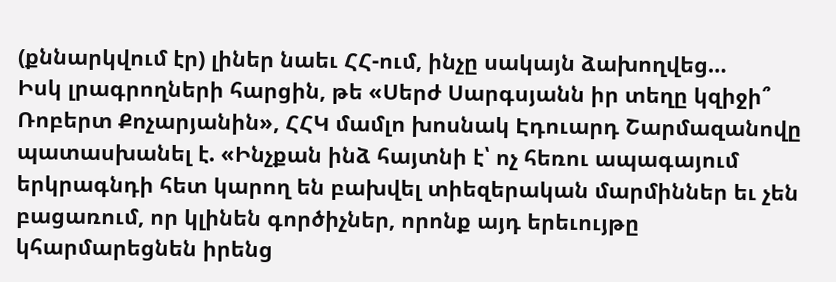(քննարկվում էր) լիներ նաեւ ՀՀ-ում, ինչը սակայն ձախողվեց…
Իսկ լրագրողների հարցին, թե «Սերժ Սարգսյանն իր տեղը կզիջի՞ Ռոբերտ Քոչարյանին», ՀՀԿ մամլո խոսնակ Էդուարդ Շարմազանովը պատասխանել է. «Ինչքան ինձ հայտնի է՝ ոչ հեռու ապագայում երկրագնդի հետ կարող են բախվել տիեզերական մարմիններ եւ չեն բացառում, որ կլինեն գործիչներ, որոնք այդ երեւույթը կհարմարեցնեն իրենց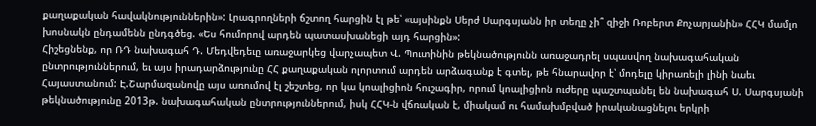քաղաքական հավակնություններին»: Լրագրողների ճշտող հարցին էլ թե՝ «այսինքն Սերժ Սարգսյանն իր տեղը չի՞ զիջի Ռոբերտ Քոչարյանին» ՀՀԿ մամլո խոսնակն ընդամենն ընդգծեց. «Ես հումորով արդեն պատասխանեցի այդ հարցին»:
Հիշեցնենք, որ ՌԴ նախագահ Դ. Մեդվեդեւը առաջարկեց վարչապետ Վ. Պուտինին թեկնածությունն առաջադրել սպասվող նախագահական ընտրություններում, եւ այս իրադարձությունը ՀՀ քաղաքական ոլորտում արդեն արձագանք է գտել, թե հնարավոր է՝ մոդելը կիրառելի լինի նաեւ Հայաստանում: Է.Շարմազանովը այս առումով էլ շեշտեց, որ կա կոալիցիոն հուշագիր, որում կոալիցիոն ուժերը պաշտպանել են նախագահ Ս. Սարգսյանի թեկնածությունը 2013թ. նախագահական ընտրություններում, իսկ ՀՀԿ-ն վճռական է, միակամ ու համախմբված իրականացնելու երկրի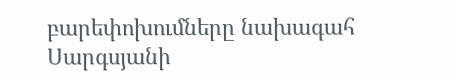բարեփոխումները նախագահ Սարգսյանի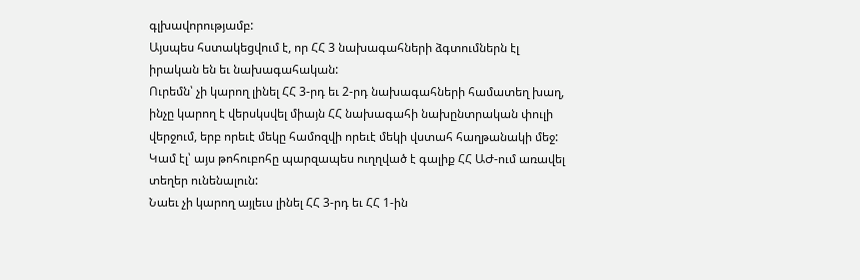գլխավորությամբ:
Այսպես հստակեցվում է, որ ՀՀ 3 նախագահների ձգտումներն էլ իրական են եւ նախագահական:
Ուրեմն՝ չի կարող լինել ՀՀ 3-րդ եւ 2-րդ նախագահների համատեղ խաղ, ինչը կարող է վերսկսվել միայն ՀՀ նախագահի նախընտրական փուլի վերջում, երբ որեւէ մեկը համոզվի որեւէ մեկի վստահ հաղթանակի մեջ: Կամ էլ՝ այս թոհուբոհը պարզապես ուղղված է գալիք ՀՀ ԱԺ-ում առավել տեղեր ունենալուն:
Նաեւ չի կարող այլեւս լինել ՀՀ 3-րդ եւ ՀՀ 1-ին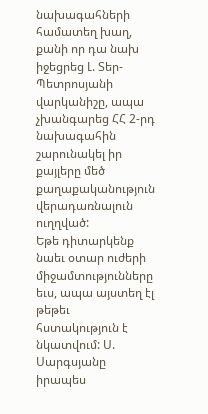նախագահների համատեղ խաղ, քանի որ դա նախ իջեցրեց Լ. Տեր-Պետրոսյանի վարկանիշը, ապա չխանգարեց ՀՀ 2-րդ նախագահին շարունակել իր քայլերը մեծ քաղաքականություն վերադառնալուն ուղղված:
Եթե դիտարկենք նաեւ օտար ուժերի միջամտությունները եւս, ապա այստեղ էլ թեթեւ հստակություն է նկատվում: Ս. Սարգսյանը իրապես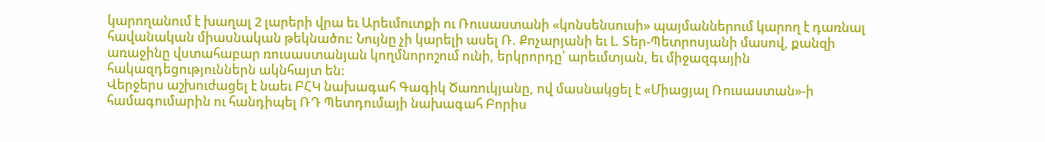կարողանում է խաղալ 2 լարերի վրա եւ Արեւմուտքի ու Ռուսաստանի «կոնսենսուսի» պայմաններում կարող է դառնալ հավանական միասնական թեկնածու: Նույնը չի կարելի ասել Ռ. Քոչարյանի եւ Լ. Տեր-Պետրոսյանի մասով, քանզի առաջինը վստահաբար ռուսաստանյան կողմնորոշում ունի, երկրորդը՝ արեւմտյան, եւ միջազգային հակազդեցություններն ակնհայտ են:
Վերջերս աշխուժացել է նաեւ ԲՀԿ նախագահ Գագիկ Ծառուկյանը, ով մասնակցել է «Միացյալ Ռուսաստան»-ի համագումարին ու հանդիպել ՌԴ Պետդումայի նախագահ Բորիս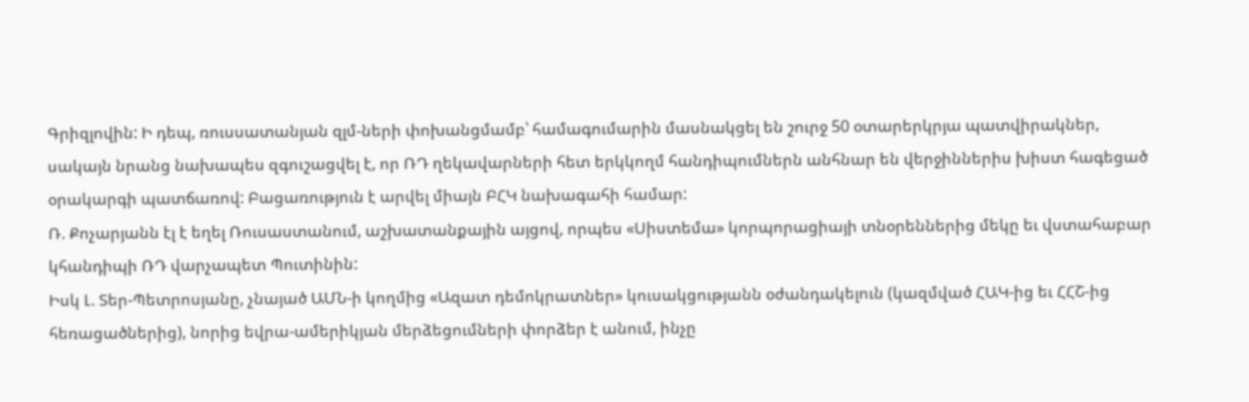Գրիզլովին: Ի դեպ, ռուսսատանյան զլմ-ների փոխանցմամբ՝ համագումարին մասնակցել են շուրջ 50 օտարերկրյա պատվիրակներ, սակայն նրանց նախապես զգուշացվել է, որ ՌԴ ղեկավարների հետ երկկողմ հանդիպումներն անհնար են վերջիններիս խիստ հագեցած օրակարգի պատճառով: Բացառություն է արվել միայն ԲՀԿ նախագահի համար:
Ռ. Քոչարյանն էլ է եղել Ռուսաստանում, աշխատանքային այցով, որպես «Սիստեմա» կորպորացիայի տնօրեններից մեկը եւ վստահաբար կհանդիպի ՌԴ վարչապետ Պուտինին:
Իսկ Լ. Տեր-Պետրոսյանը, չնայած ԱՄՆ-ի կողմից «Ազատ դեմոկրատներ» կուսակցությանն օժանդակելուն (կազմված ՀԱԿ-ից եւ ՀՀՇ-ից հեռացածներից), նորից եվրա-ամերիկյան մերձեցումների փորձեր է անում, ինչը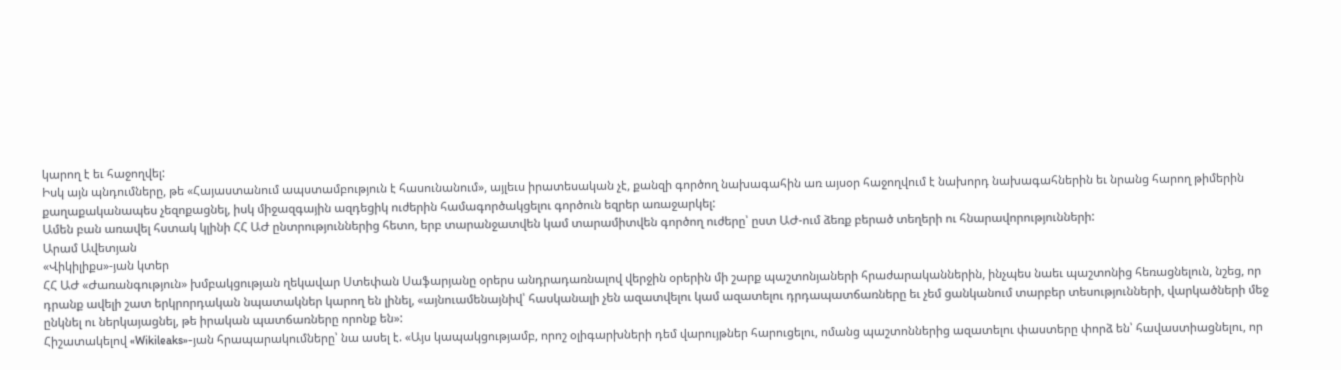կարող է եւ հաջողվել:
Իսկ այն պնդումները, թե «Հայաստանում ապստամբություն է հասունանում», այլեւս իրատեսական չէ, քանզի գործող նախագահին առ այսօր հաջողվում է նախորդ նախագահներին եւ նրանց հարող թիմերին քաղաքականապես չեզոքացնել, իսկ միջազգային ազդեցիկ ուժերին համագործակցելու գործուն եզրեր առաջարկել:
Ամեն բան առավել հստակ կլինի ՀՀ ԱԺ ընտրություններից հետո, երբ տարանջատվեն կամ տարամիտվեն գործող ուժերը՝ ըստ ԱԺ-ում ձեռք բերած տեղերի ու հնարավորությունների:
Արամ Ավետյան
«Վիկիլիքս»-յան կտեր
ՀՀ ԱԺ «Ժառանգություն» խմբակցության ղեկավար Ստեփան Սաֆարյանը օրերս անդրադառնալով վերջին օրերին մի շարք պաշտոնյաների հրաժարականներին, ինչպես նաեւ պաշտոնից հեռացնելուն, նշեց, որ դրանք ավելի շատ երկրորդական նպատակներ կարող են լինել, «այնուամենայնիվ՝ հասկանալի չեն ազատվելու կամ ազատելու դրդապատճառները եւ չեմ ցանկանում տարբեր տեսությունների, վարկածների մեջ ընկնել ու ներկայացնել, թե իրական պատճառները որոնք են»:
Հիշատակելով «Wikileaks»-յան հրապարակումները՝ նա ասել է. «Այս կապակցությամբ, որոշ օլիգարխների դեմ վարույթներ հարուցելու, ոմանց պաշտոններից ազատելու փաստերը փորձ են՝ հավաստիացնելու, որ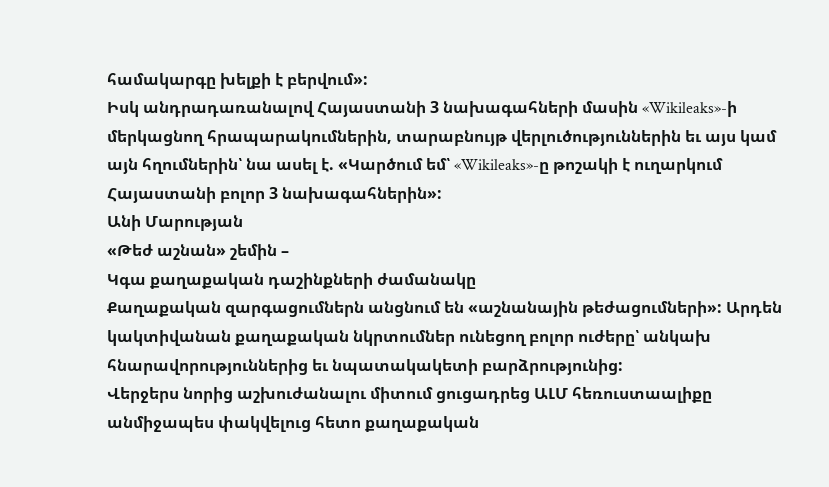համակարգը խելքի է բերվում»:
Իսկ անդրադառանալով Հայաստանի 3 նախագահների մասին «Wikileaks»-ի մերկացնող հրապարակումներին, տարաբնույթ վերլուծություններին եւ այս կամ այն հղումներին՝ նա ասել է. «Կարծում եմ՝ «Wikileaks»-ը թոշակի է ուղարկում Հայաստանի բոլոր 3 նախագահներին»:
Անի Մարության
«Թեժ աշնան» շեմին –
Կգա քաղաքական դաշինքների ժամանակը
Քաղաքական զարգացումներն անցնում են «աշնանային թեժացումների»: Արդեն կակտիվանան քաղաքական նկրտումներ ունեցող բոլոր ուժերը՝ անկախ հնարավորություններից եւ նպատակակետի բարձրությունից:
Վերջերս նորից աշխուժանալու միտում ցուցադրեց ԱԼՄ հեռուստաալիքը անմիջապես փակվելուց հետո քաղաքական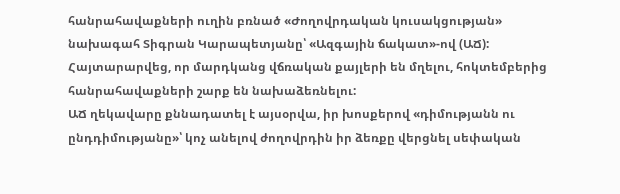հանրահավաքների ուղին բռնած «Ժողովրդական կուսակցության» նախագահ Տիգրան Կարապետյանը՝ «Ազգային ճակատ»-ով (ԱՃ): Հայտարարվեց, որ մարդկանց վճռական քայլերի են մղելու, հոկտեմբերից հանրահավաքների շարք են նախաձեռնելու:
ԱՃ ղեկավարը քննադատել է այսօրվա, իր խոսքերով «դիմությանն ու ընդդիմությանը»՝ կոչ անելով ժողովրդին իր ձեռքը վերցնել սեփական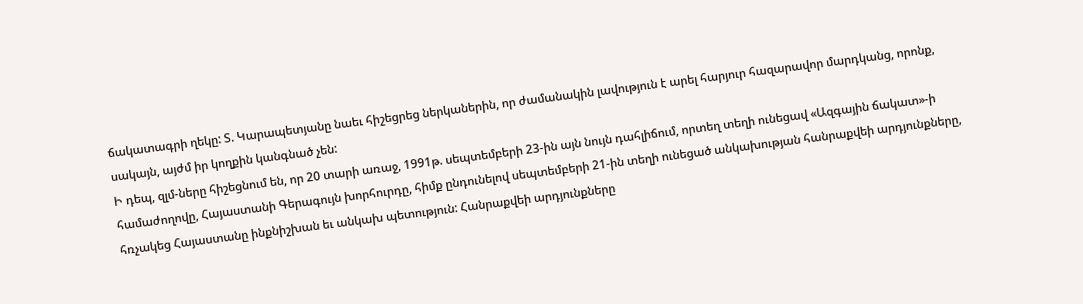ճակատագրի ղեկը: Տ. Կարապետյանը նաեւ հիշեցրեց ներկաներին, որ ժամանակին լավություն է արել հարյուր հազարավոր մարդկանց, որոնք, սակայն, այժմ իր կողքին կանգնած չեն:
Ի դեպ, զլմ-ները հիշեցնում են, որ 20 տարի առաջ, 1991թ. սեպտեմբերի 23-ին այն նույն դահլիճում, որտեղ տեղի ունեցավ «Ազգային ճակատ»-ի համաժողովը, Հայաստանի Գերագույն խորհուրդը, հիմք ընդունելով սեպտեմբերի 21-ին տեղի ունեցած անկախության հանրաքվեի արդյունքները, հռչակեց Հայաստանը ինքնիշխան եւ անկախ պետություն: Հանրաքվեի արդյունքները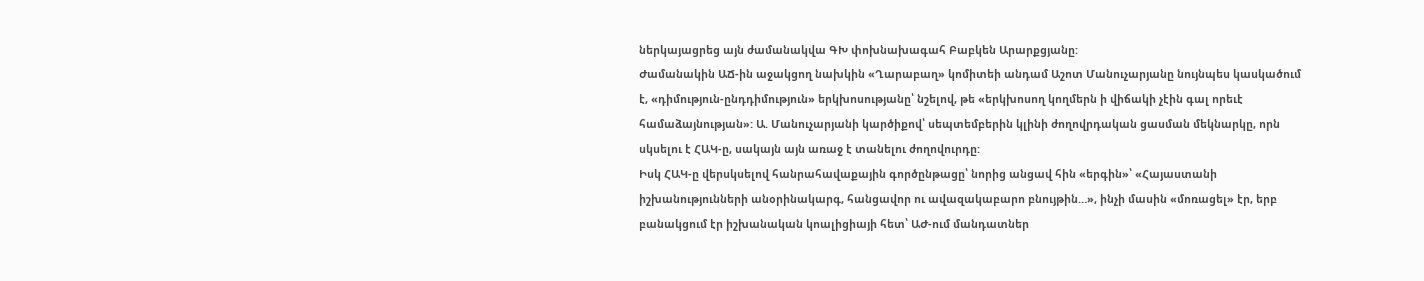ներկայացրեց այն ժամանակվա ԳԽ փոխնախագահ Բաբկեն Արարքցյանը:
Ժամանակին ԱՃ-ին աջակցող նախկին «Ղարաբաղ» կոմիտեի անդամ Աշոտ Մանուչարյանը նույնպես կասկածում է, «դիմություն-ընդդիմություն» երկխոսությանը՝ նշելով, թե «երկխոսող կողմերն ի վիճակի չէին գալ որեւէ համաձայնության»: Ա. Մանուչարյանի կարծիքով՝ սեպտեմբերին կլինի ժողովրդական ցասման մեկնարկը, որն սկսելու է ՀԱԿ-ը, սակայն այն առաջ է տանելու ժողովուրդը:
Իսկ ՀԱԿ-ը վերսկսելով հանրահավաքային գործընթացը՝ նորից անցավ հին «երգին»՝ «Հայաստանի իշխանությունների անօրինակարգ, հանցավոր ու ավազակաբարո բնույթին…», ինչի մասին «մոռացել» էր, երբ բանակցում էր իշխանական կոալիցիայի հետ՝ ԱԺ-ում մանդատներ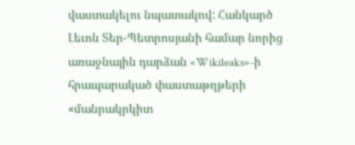վաստակելու նպատակով: Հանկարծ Լեւոն Տեր-Պետրոսյանի համար նորից առաջնային դարձան «Wikileaks»-ի հրապարակած փաստաթղթերի «մանրակրկիտ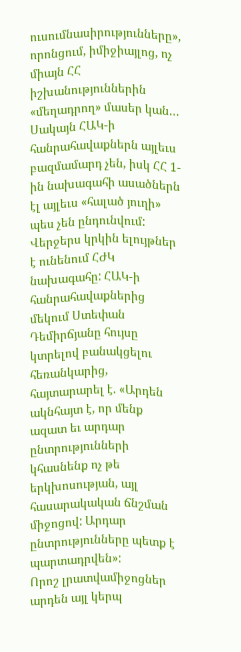ուսումնասիրությունները», որոնցում, իմիջիայլոց, ոչ միայն ՀՀ իշխանություններին «մեղադրող» մասեր կան…
Սակայն ՀԱԿ-ի հանրահավաքներն այլեւս բազմամարդ չեն, իսկ ՀՀ 1-ին նախագահի ասածներն էլ այլեւս «հալած յուղի» պես չեն ընդունվում:
Վերջերս կրկին ելույթներ է ունենում ՀԺԿ նախագահը: ՀԱԿ-ի հանրահավաքներից մեկում Ստեփան Դեմիրճյանը հույսը կտրելով բանակցելու հեռանկարից, հայտարարել է. «Արդեն ակնհայտ է, որ մենք ազատ եւ արդար ընտրությունների կհասնենք ոչ թե երկխոսության, այլ հասարակական ճնշման միջոցով: Արդար ընտրությունները պետք է պարտադրվեն»:
Որոշ լրատվամիջոցներ արդեն այլ կերպ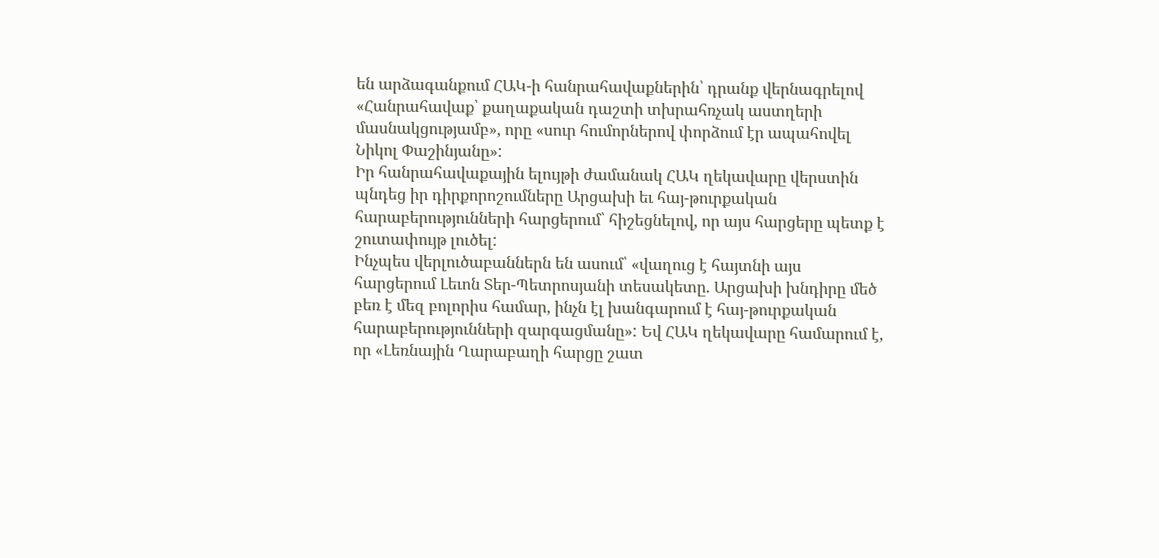են արձագանքում ՀԱԿ-ի հանրահավաքներին՝ դրանք վերնագրելով «Հանրահավաք՝ քաղաքական դաշտի տխրահռչակ աստղերի մասնակցությամբ», որը «սուր հումորներով փորձում էր ապահովել Նիկոլ Փաշինյանը»:
Իր հանրահավաքային ելույթի ժամանակ ՀԱԿ ղեկավարը վերստին պնդեց իր դիրքորոշումները Արցախի եւ հայ-թուրքական հարաբերությունների հարցերում՝ հիշեցնելով, որ այս հարցերը պետք է շուտափույթ լուծել:
Ինչպես վերլուծաբաններն են ասում՝ «վաղուց է հայտնի այս հարցերում Լեւոն Տեր-Պետրոսյանի տեսակետը. Արցախի խնդիրը մեծ բեռ է մեզ բոլորիս համար, ինչն էլ խանգարում է հայ-թուրքական հարաբերությունների զարգացմանը»: Եվ ՀԱԿ ղեկավարը համարում է, որ «Լեռնային Ղարաբաղի հարցը շատ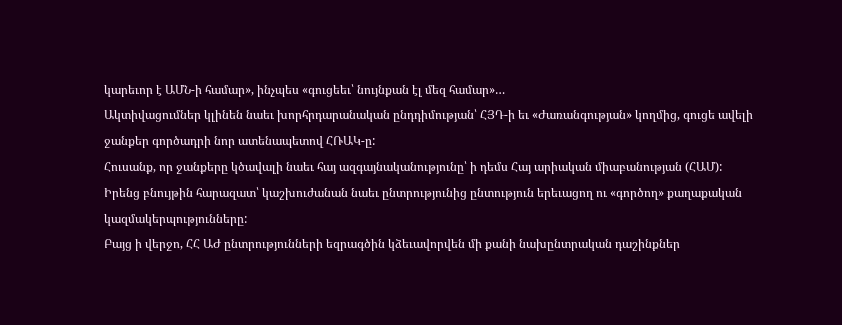կարեւոր է ԱՄՆ-ի համար», ինչպես «գուցեեւ՝ նույնքան էլ մեզ համար»…
Ակտիվացումներ կլինեն նաեւ խորհրդարանական ընդդիմության՝ ՀՅԴ-ի եւ «Ժառանգության» կողմից, գուցե ավելի ջանքեր գործադրի նոր ատենապետով ՀՌԱԿ-ը:
Հուսանք, որ ջանքերը կծավալի նաեւ հայ ազգայնականությունը՝ ի դեմս Հայ արիական միաբանության (ՀԱՄ):
Իրենց բնույթին հարազատ՝ կաշխուժանան նաեւ ընտրությունից ընտություն երեւացող ու «գործող» քաղաքական կազմակերպությունները:
Բայց ի վերջո, ՀՀ ԱԺ ընտրությունների եզրագծին կձեւավորվեն մի քանի նախընտրական դաշինքներ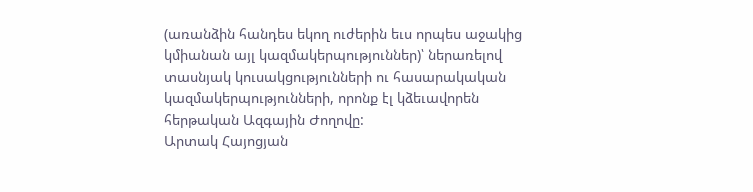(առանձին հանդես եկող ուժերին եւս որպես աջակից կմիանան այլ կազմակերպություններ)՝ ներառելով տասնյակ կուսակցությունների ու հասարակական կազմակերպությունների, որոնք էլ կձեւավորեն հերթական Ազգային Ժողովը:
Արտակ Հայոցյան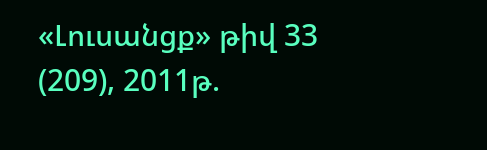«Լուսանցք» թիվ 33 (209), 2011թ.